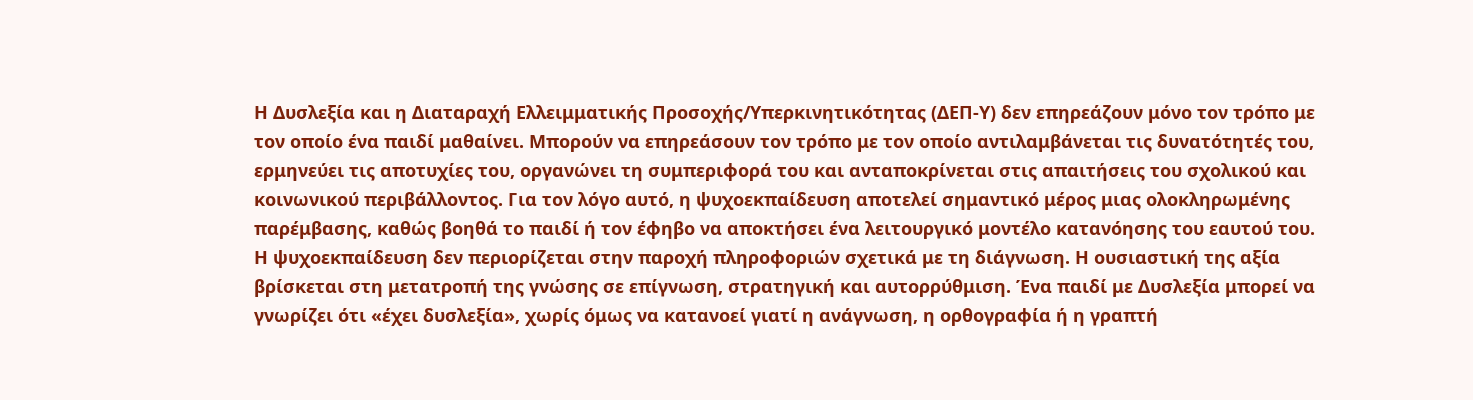Η Δυσλεξία και η Διαταραχή Ελλειμματικής Προσοχής/Υπερκινητικότητας (ΔΕΠ-Υ) δεν επηρεάζουν μόνο τον τρόπο με τον οποίο ένα παιδί μαθαίνει. Μπορούν να επηρεάσουν τον τρόπο με τον οποίο αντιλαμβάνεται τις δυνατότητές του, ερμηνεύει τις αποτυχίες του, οργανώνει τη συμπεριφορά του και ανταποκρίνεται στις απαιτήσεις του σχολικού και κοινωνικού περιβάλλοντος. Για τον λόγο αυτό, η ψυχοεκπαίδευση αποτελεί σημαντικό μέρος μιας ολοκληρωμένης παρέμβασης, καθώς βοηθά το παιδί ή τον έφηβο να αποκτήσει ένα λειτουργικό μοντέλο κατανόησης του εαυτού του.
Η ψυχοεκπαίδευση δεν περιορίζεται στην παροχή πληροφοριών σχετικά με τη διάγνωση. Η ουσιαστική της αξία βρίσκεται στη μετατροπή της γνώσης σε επίγνωση, στρατηγική και αυτορρύθμιση. Ένα παιδί με Δυσλεξία μπορεί να γνωρίζει ότι «έχει δυσλεξία», χωρίς όμως να κατανοεί γιατί η ανάγνωση, η ορθογραφία ή η γραπτή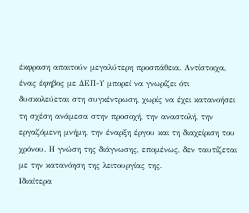έκφραση απαιτούν μεγαλύτερη προσπάθεια. Αντίστοιχα, ένας έφηβος με ΔΕΠ-Υ μπορεί να γνωρίζει ότι δυσκολεύεται στη συγκέντρωση, χωρίς να έχει κατανοήσει τη σχέση ανάμεσα στην προσοχή, την αναστολή, την εργαζόμενη μνήμη, την έναρξη έργου και τη διαχείριση του χρόνου. Η γνώση της διάγνωσης, επομένως, δεν ταυτίζεται με την κατανόηση της λειτουργίας της.
Ιδιαίτερα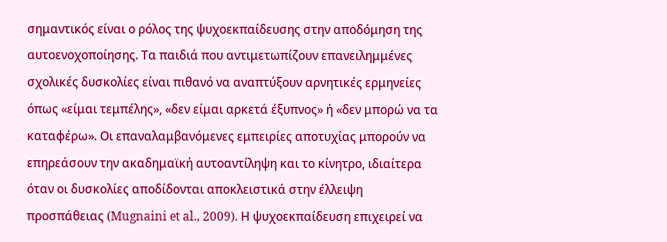σημαντικός είναι ο ρόλος της ψυχοεκπαίδευσης στην αποδόμηση της αυτοενοχοποίησης. Τα παιδιά που αντιμετωπίζουν επανειλημμένες σχολικές δυσκολίες είναι πιθανό να αναπτύξουν αρνητικές ερμηνείες όπως «είμαι τεμπέλης», «δεν είμαι αρκετά έξυπνος» ή «δεν μπορώ να τα καταφέρω». Οι επαναλαμβανόμενες εμπειρίες αποτυχίας μπορούν να επηρεάσουν την ακαδημαϊκή αυτοαντίληψη και το κίνητρο, ιδιαίτερα όταν οι δυσκολίες αποδίδονται αποκλειστικά στην έλλειψη προσπάθειας (Mugnaini et al., 2009). Η ψυχοεκπαίδευση επιχειρεί να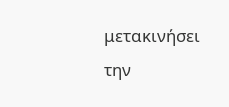μετακινήσει την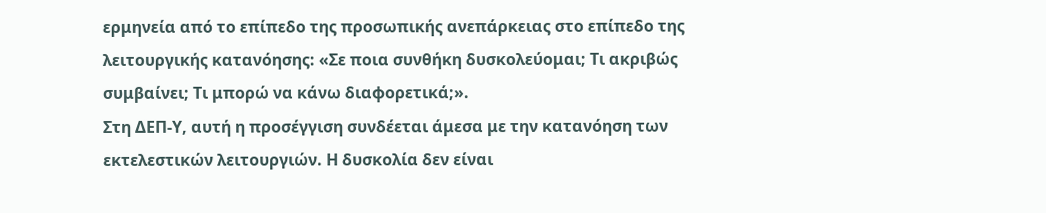ερμηνεία από το επίπεδο της προσωπικής ανεπάρκειας στο επίπεδο της λειτουργικής κατανόησης: «Σε ποια συνθήκη δυσκολεύομαι; Τι ακριβώς συμβαίνει; Τι μπορώ να κάνω διαφορετικά;».
Στη ΔΕΠ-Υ, αυτή η προσέγγιση συνδέεται άμεσα με την κατανόηση των εκτελεστικών λειτουργιών. Η δυσκολία δεν είναι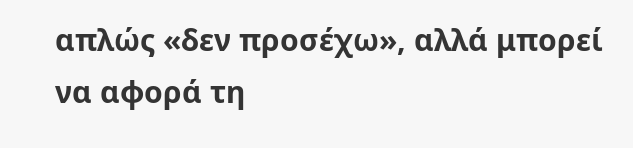απλώς «δεν προσέχω», αλλά μπορεί να αφορά τη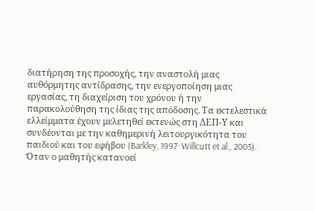διατήρηση της προσοχής, την αναστολή μιας αυθόρμητης αντίδρασης, την ενεργοποίηση μιας εργασίας, τη διαχείριση του χρόνου ή την παρακολούθηση της ίδιας της απόδοσης. Τα εκτελεστικά ελλείμματα έχουν μελετηθεί εκτενώς στη ΔΕΠ-Υ και συνδέονται με την καθημερινή λειτουργικότητα του παιδιού και του εφήβου (Barkley, 1997· Willcutt et al., 2005). Όταν ο μαθητής κατανοεί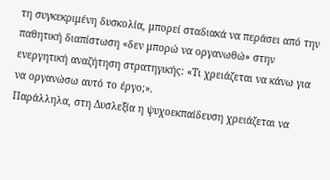τη συγκεκριμένη δυσκολία, μπορεί σταδιακά να περάσει από την παθητική διαπίστωση «δεν μπορώ να οργανωθώ» στην ενεργητική αναζήτηση στρατηγικής: «Τι χρειάζεται να κάνω για να οργανώσω αυτό το έργο;».
Παράλληλα, στη Δυσλεξία η ψυχοεκπαίδευση χρειάζεται να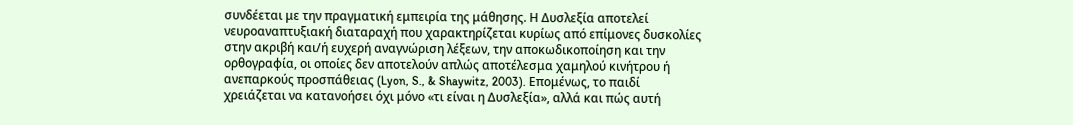συνδέεται με την πραγματική εμπειρία της μάθησης. Η Δυσλεξία αποτελεί νευροαναπτυξιακή διαταραχή που χαρακτηρίζεται κυρίως από επίμονες δυσκολίες στην ακριβή και/ή ευχερή αναγνώριση λέξεων, την αποκωδικοποίηση και την ορθογραφία, οι οποίες δεν αποτελούν απλώς αποτέλεσμα χαμηλού κινήτρου ή ανεπαρκούς προσπάθειας (Lyon, S., & Shaywitz, 2003). Επομένως, το παιδί χρειάζεται να κατανοήσει όχι μόνο «τι είναι η Δυσλεξία», αλλά και πώς αυτή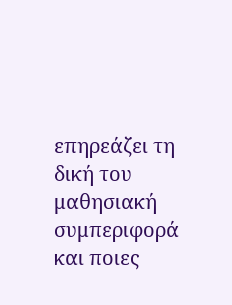επηρεάζει τη δική του μαθησιακή συμπεριφορά και ποιες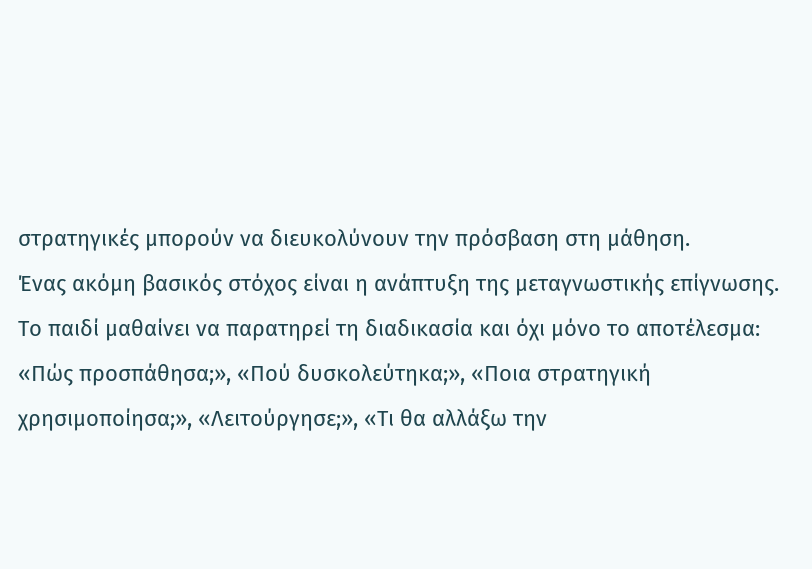στρατηγικές μπορούν να διευκολύνουν την πρόσβαση στη μάθηση.
Ένας ακόμη βασικός στόχος είναι η ανάπτυξη της μεταγνωστικής επίγνωσης. Το παιδί μαθαίνει να παρατηρεί τη διαδικασία και όχι μόνο το αποτέλεσμα: «Πώς προσπάθησα;», «Πού δυσκολεύτηκα;», «Ποια στρατηγική χρησιμοποίησα;», «Λειτούργησε;», «Τι θα αλλάξω την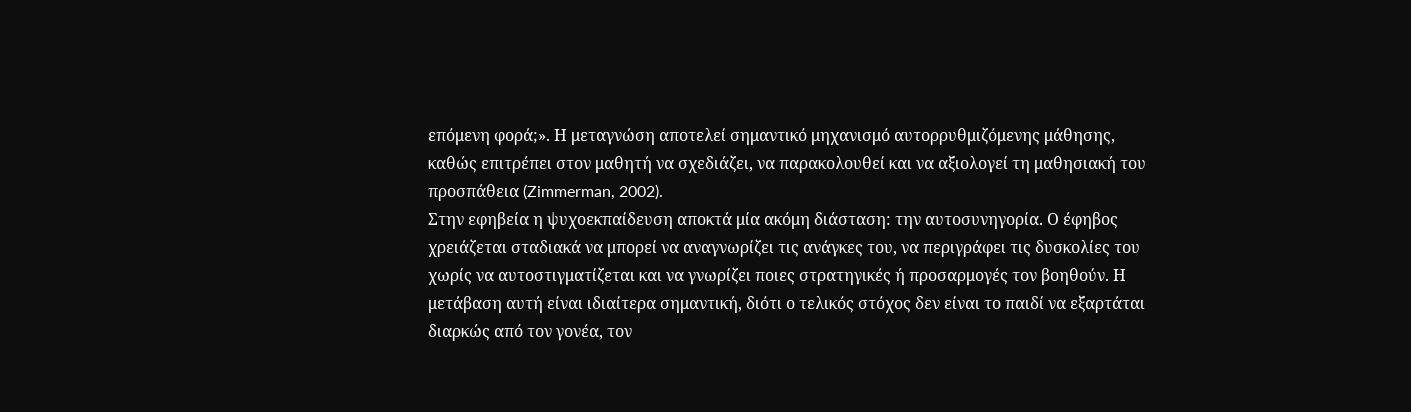επόμενη φορά;». Η μεταγνώση αποτελεί σημαντικό μηχανισμό αυτορρυθμιζόμενης μάθησης, καθώς επιτρέπει στον μαθητή να σχεδιάζει, να παρακολουθεί και να αξιολογεί τη μαθησιακή του προσπάθεια (Zimmerman, 2002).
Στην εφηβεία η ψυχοεκπαίδευση αποκτά μία ακόμη διάσταση: την αυτοσυνηγορία. Ο έφηβος χρειάζεται σταδιακά να μπορεί να αναγνωρίζει τις ανάγκες του, να περιγράφει τις δυσκολίες του χωρίς να αυτοστιγματίζεται και να γνωρίζει ποιες στρατηγικές ή προσαρμογές τον βοηθούν. Η μετάβαση αυτή είναι ιδιαίτερα σημαντική, διότι ο τελικός στόχος δεν είναι το παιδί να εξαρτάται διαρκώς από τον γονέα, τον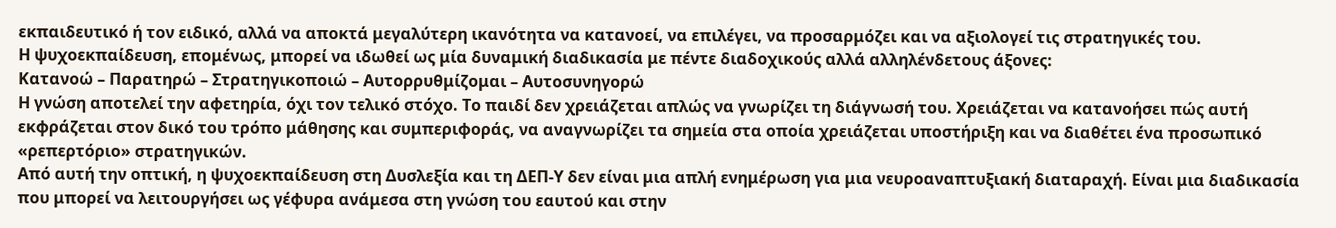εκπαιδευτικό ή τον ειδικό, αλλά να αποκτά μεγαλύτερη ικανότητα να κατανοεί, να επιλέγει, να προσαρμόζει και να αξιολογεί τις στρατηγικές του.
Η ψυχοεκπαίδευση, επομένως, μπορεί να ιδωθεί ως μία δυναμική διαδικασία με πέντε διαδοχικούς αλλά αλληλένδετους άξονες:
Κατανοώ – Παρατηρώ – Στρατηγικοποιώ – Αυτορρυθμίζομαι – Αυτοσυνηγορώ
Η γνώση αποτελεί την αφετηρία, όχι τον τελικό στόχο. Το παιδί δεν χρειάζεται απλώς να γνωρίζει τη διάγνωσή του. Χρειάζεται να κατανοήσει πώς αυτή εκφράζεται στον δικό του τρόπο μάθησης και συμπεριφοράς, να αναγνωρίζει τα σημεία στα οποία χρειάζεται υποστήριξη και να διαθέτει ένα προσωπικό «ρεπερτόριο» στρατηγικών.
Από αυτή την οπτική, η ψυχοεκπαίδευση στη Δυσλεξία και τη ΔΕΠ-Υ δεν είναι μια απλή ενημέρωση για μια νευροαναπτυξιακή διαταραχή. Είναι μια διαδικασία που μπορεί να λειτουργήσει ως γέφυρα ανάμεσα στη γνώση του εαυτού και στην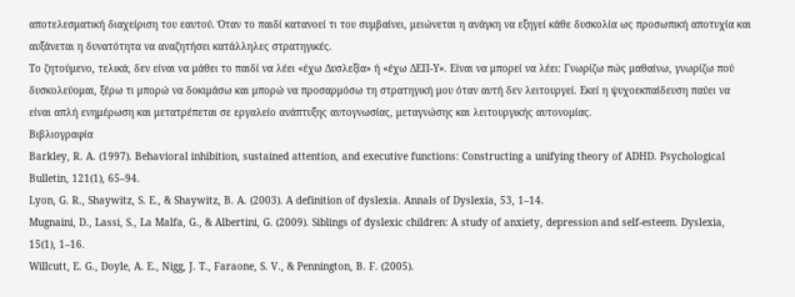αποτελεσματική διαχείριση του εαυτού. Όταν το παιδί κατανοεί τι του συμβαίνει, μειώνεται η ανάγκη να εξηγεί κάθε δυσκολία ως προσωπική αποτυχία και αυξάνεται η δυνατότητα να αναζητήσει κατάλληλες στρατηγικές.
Το ζητούμενο, τελικά, δεν είναι να μάθει το παιδί να λέει «έχω Δυσλεξία» ή «έχω ΔΕΠ-Υ». Είναι να μπορεί να λέει: Γνωρίζω πώς μαθαίνω, γνωρίζω πού δυσκολεύομαι, ξέρω τι μπορώ να δοκιμάσω και μπορώ να προσαρμόσω τη στρατηγική μου όταν αυτή δεν λειτουργεί. Εκεί η ψυχοεκπαίδευση παύει να είναι απλή ενημέρωση και μετατρέπεται σε εργαλείο ανάπτυξης αυτογνωσίας, μεταγνώσης και λειτουργικής αυτονομίας.
Βιβλιογραφία
Barkley, R. A. (1997). Behavioral inhibition, sustained attention, and executive functions: Constructing a unifying theory of ADHD. Psychological Bulletin, 121(1), 65–94.
Lyon, G. R., Shaywitz, S. E., & Shaywitz, B. A. (2003). A definition of dyslexia. Annals of Dyslexia, 53, 1–14.
Mugnaini, D., Lassi, S., La Malfa, G., & Albertini, G. (2009). Siblings of dyslexic children: A study of anxiety, depression and self-esteem. Dyslexia, 15(1), 1–16.
Willcutt, E. G., Doyle, A. E., Nigg, J. T., Faraone, S. V., & Pennington, B. F. (2005).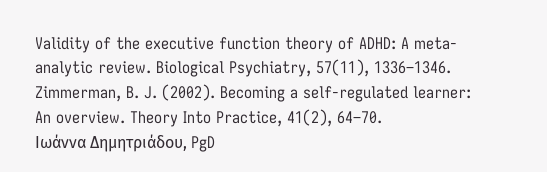Validity of the executive function theory of ADHD: A meta-analytic review. Biological Psychiatry, 57(11), 1336–1346.
Zimmerman, B. J. (2002). Becoming a self-regulated learner: An overview. Theory Into Practice, 41(2), 64–70.
Ιωάννα Δημητριάδου, PgD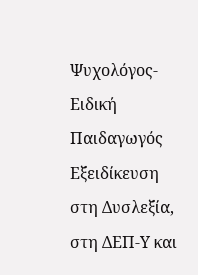Ψυχολόγος-Ειδική Παιδαγωγός
Εξειδίκευση στη Δυσλεξία, στη ΔΕΠ-Υ και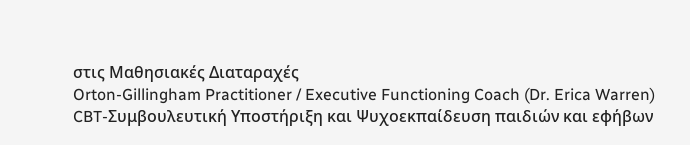στις Μαθησιακές Διαταραχές
Orton-Gillingham Practitioner / Executive Functioning Coach (Dr. Erica Warren)
CBT-Συμβουλευτική Υποστήριξη και Ψυχοεκπαίδευση παιδιών και εφήβων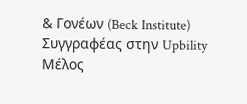& Γονέων (Beck Institute)
Συγγραφέας στην Upbility
Μέλος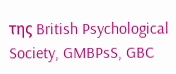της British Psychological Society, GMBPsS, GBC